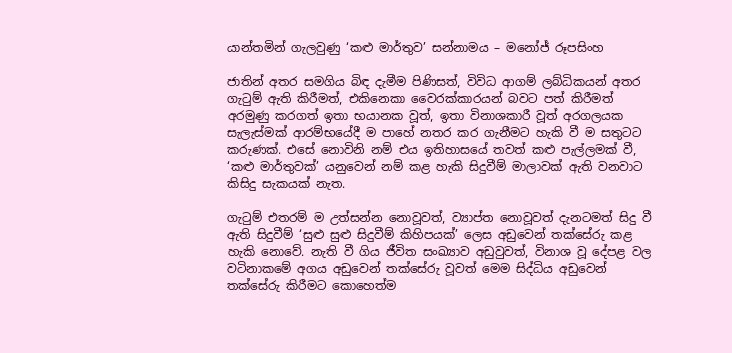යාන්තමින් ගැලවුණු ‘කළු මාර්තුව’ සන්නාමය – මනෝජ් රූපසිංහ

ජාතින් අතර සමගිය බිඳ දැමීම පිණිසත්, විවිධ ආගම් ලබ්ධිකයන් අතර ගැටුම් ඇති කිරීමත්, එකිනෙකා වෛරක්කාරයන් බවට පත් කිරීමත් අරමුණු කරගත් ඉතා භයානක වූත්, ඉතා විනාශකාරී වූත් අරගලයක සැලැස්මක් ආරම්භයේදී ම පාහේ නතර කර ගැනීමට හැකි වී ම සතුටට කරුණක්. එසේ නොවිනි නම් එය ඉතිහාසයේ තවත් කළු පැල්ලමක් වී, ‘කළු මාර්තුවක්’ යනුවෙන් නම් කළ හැකි සිදුවීම් මාලාවක් ඇති වනවාට කිසිදු සැකයක් නැත.

ගැටුම් එතරම් ම උත්සන්න නොවූවත්, ව්‍යාප්ත නොවූවත් දැනටමත් සිදු වී ඇති සිදුවීම් ‘සුළු සුළු සිදුවීම් කිහිපයක්’ ලෙස අඩුවෙන් තක්සේරු කළ හැකි නොවේ. නැති වී ගිය ජීවිත සංඛ්‍යාව අඩුවුවත්, විනාශ වූ දේපළ වල වටිනාකමේ අගය අඩුවෙන් තක්සේරු වූවත් මෙම සිද්ධිය අඩුවෙන් තක්සේරු කිරීමට කොහෙත්ම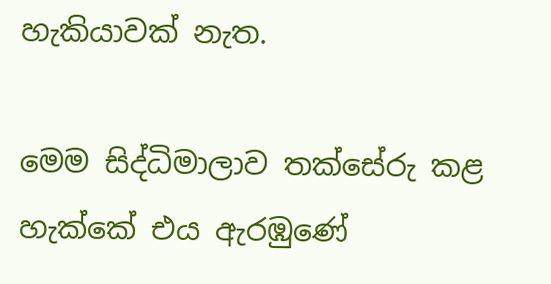හැකියාවක් නැත.

මෙම සිද්ධිමාලාව තක්සේ‍රු කළ හැක්කේ එය ඇරඹුණේ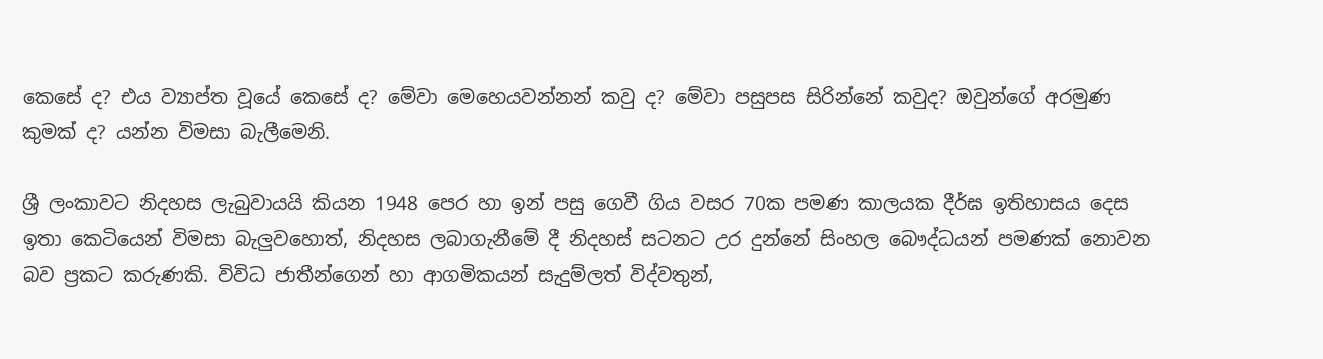කෙසේ ද? එය ව්‍යාප්ත වූයේ කෙසේ ද? මේවා මෙහෙයවන්නන් කවු ද? මේවා පසුපස සිරින්නේ කවුද? ඔවුන්ගේ අරමුණ කුමක් ද? යන්න විමසා බැලීමෙනි.

ශ්‍රී ලංකාවට නිදහස ලැබුවායයි කියන 1948 පෙර හා ඉන් පසු ගෙවී ගිය වසර 70ක පමණ කාලයක දීර්ඝ ඉතිහාසය දෙස ඉතා කෙ‍ටියෙන් විමසා බැලුවහොත්, නිදහස ලබාගැනීමේ දී නිදහස් සටනට උර දුන්නේ සිංහල බෞද්ධයන් පමණක් නොවන බව ප්‍රකට කරුණකි. විවිධ ජාතීන්ගෙන් හා ආගමිකයන් සැදුම්ලත් විද්වතුන්,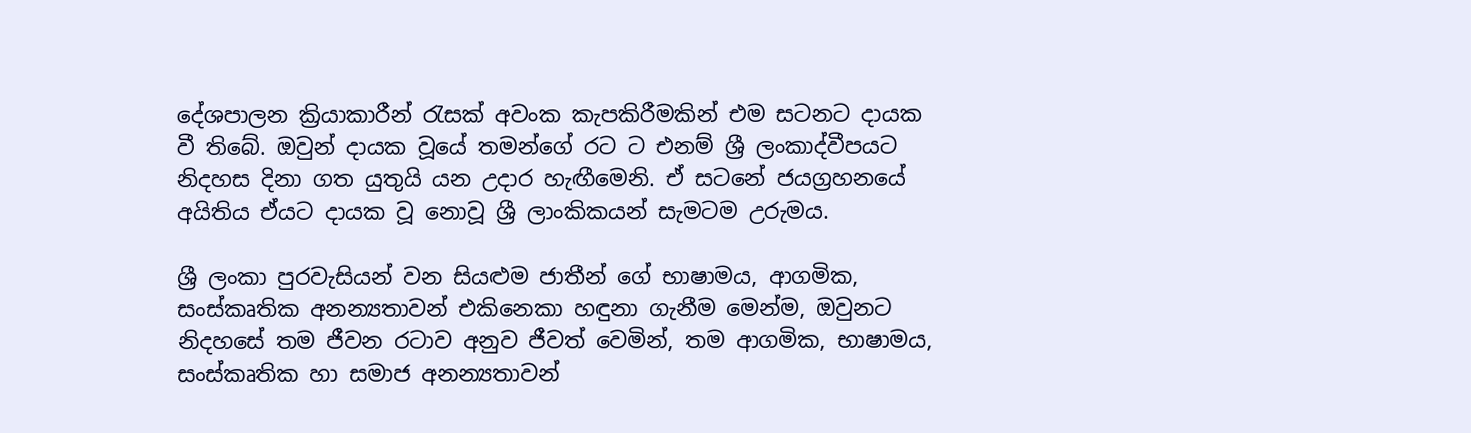දේශපාලන ක්‍රියාකාරීන් රැසක් අවංක කැපකිරීමකින් එම සටනට දායක වී තිබේ. ඔවුන් දායක වූයේ තමන්ගේ රට ට එනම් ශ්‍රී ලංකාද්වීපයට නිදහස දිනා ගත යුතුයි යන උදාර හැඟීමෙනි. ඒ සටනේ ජයග්‍රහනයේ අයිතිය ඒයට දායක වූ නොවූ ශ්‍රී ලාංකිකයන් සැමටම උරුමය.

ශ්‍රී ලංකා පුරවැසියන් වන සියළුම ජාතීන් ගේ භාෂාමය, ආගමික, සංස්කෘතික අනන්‍යතාවන් එකිනෙකා හඳුනා ගැනීම මෙන්ම, ඔවුනට නිදහසේ තම ජීවන රටාව අනුව ජීවත් වෙමින්, තම ආගමික, භාෂාමය, සංස්කෘතික හා සමාජ අනන්‍යතාවන්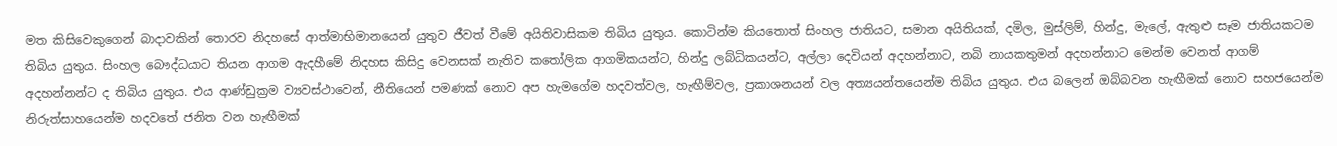මත කිසිවෙකුගෙන් බාදාවකින් තොරව නිදහසේ ආත්මාභිමානයෙන් යුතුව ජීවත් වීමේ අයිතිවාසිකම තිබිය යුතුය. කොටින්ම කියතොත් සිංහල ජාතියට, සමාන අයිතියක්, දමිල, මුස්ලිම්, හින්දු, මැලේ, ඇතුළු සෑම ජාතියකටම තිබිය යුතුය. සිංහල බෞද්ධයාට තියන ආගම ඇදහීමේ නිදහස කිසිදු වෙනසක් නැතිව කතෝලික ආගමිකයන්ට, හින්දු ලබ්ධිකයන්ට, අල්ලා දෙවියන් අදහන්නාට, නබි නායකතුමන් අදහන්නාට මෙන්ම වෙනත් ආගම් අදහන්නන්ට ද තිබිය යුතුය. එය ආණ්ඩුක්‍රම ව්‍යවස්ථාවෙන්, නීතියෙන් පමණක් නොව අප හැමගේම හදවත්වල, හැඟීම්වල, ප්‍රකාශනයන් වල අත්‍යයන්තයෙන්ම තිබිය යුතුය. එය බලෙන් ඔබ්බවන හැඟීමක් නොව සහජයෙන්ම නිරුත්සාහයෙන්ම හදවතේ ජනිත වන හැඟීමක්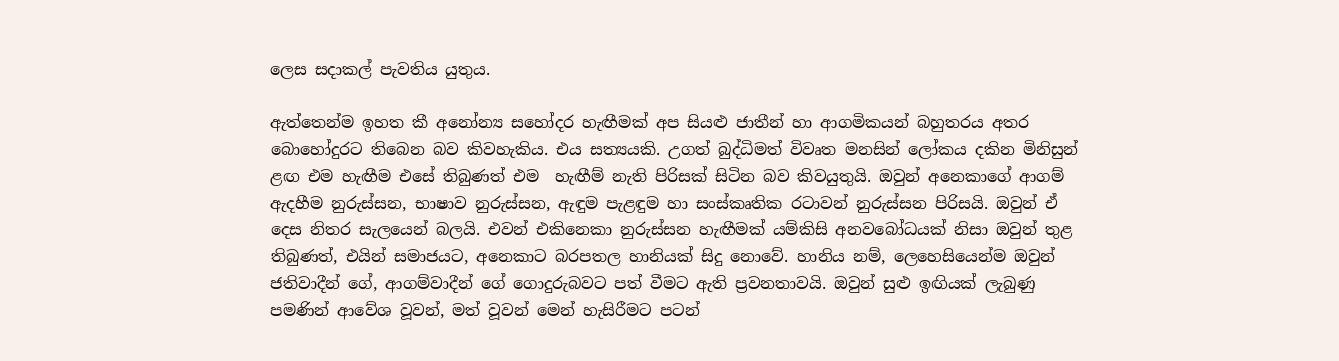ලෙස සදාකල් පැවතිය යුතුය.

ඇත්තෙන්ම ඉහත කී අනෝන්‍ය සහෝදර හැඟීමක් අප සියළු ජාතීන් හා ආගමිකයන් බහුතරය අතර බොහෝදුරට තිබෙන බව කිවහැකිය. එය සත්‍යයකි. උගත් බුද්ධිමත් විවෘත මනසින් ලෝකය දකින මිනිසුන් ළඟ එම හැඟීම එසේ තිබුණත් එම  හැඟීම් නැති පිරිසක් සිටින බව කිවයුතුයි. ඔවුන් අනෙකාගේ ආගම් ඇදහීම නුරුස්සන, භාෂාව නුරුස්සන, ඇඳුම පැළඳුම හා සංස්කෘතික රටාවන් නුරුස්සන පිරිසයි. ඔවුන් ඒ දෙස නිතර සැලයෙන් බලයි. එවන් එකිනෙකා නුරුස්සන හැඟීමක් යම්කිසි අන‍ව‍බෝධයක් නිසා ඔවුන් තුළ තිබුණත්, එයින් සමාජයට, අනෙකාට බරපතල හානියක් සිදු නොවේ. හානිය නම්, ලෙහෙසියෙන්ම ඔවුන් ජතිවාදීන් ගේ, ආගම්වාදීන් ගේ ගොදුරුබවට පත් වීමට ඇති ප්‍රවනතාවයි. ඔවුන් සුළු ඉඟියක් ලැබුණු පමණින් ආවේශ වූවන්, මත් වූවන් මෙන් හැසිරීමට පටන්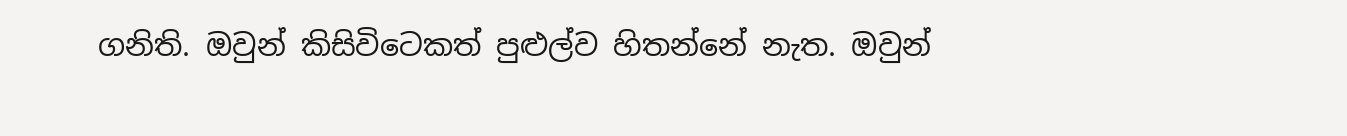ගනිති. ඔවුන් කිසිවිටෙකත් පුළුල්ව හිතන්නේ නැත. ඔවුන්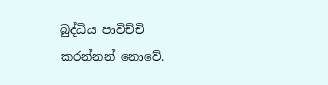බුද්ධිය පාවිච්චි කරන්නන් නොවේ.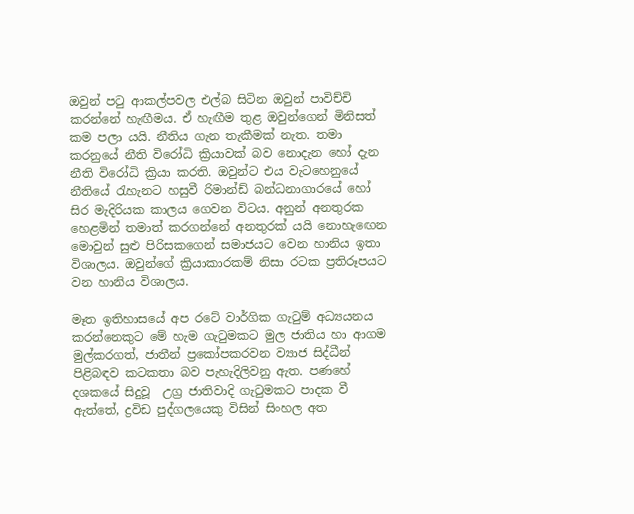ඔවුන් පටු ආකල්පවල එල්බ සිටින ඔවුන් පාවිච්චි කරන්නේ හැඟීමය. ඒ හැඟීම තුළ ඔවුන්ගෙන් මිනිසත් කම පලා යයි. නීතිය ගැන තැකීමක් නැත. තමා කරනුයේ නීති විරෝධි ක්‍රියාවක් බව නොදැන හෝ දැන නීති විරෝධි ක්‍රියා කරති. ඔවුන්ට එය වැටහෙනුයේ නීතියේ රැහැනට හසුවී රිමාන්ඩ් බන්ධනාගාරයේ හෝ සිර මැදිරියක කාලය ගෙවන විටය. අනුන් අනතුරක හෙළමින් තමාත් කරගන්නේ අනතුරක් යයි නො‍හැඟෙන මොවුන් සුළු පිරිසකගෙන් සමාජයට වෙන හානිය ඉතා විශාලය. ඔවුන්ගේ ක්‍රියාකාරකම් නිසා රටක ප්‍රතිරූපයට වන හානිය විශාලය.

මෑත ඉතිහාසයේ අප රටේ වාර්ගික ගැටුම් අධ්‍යයනය කරන්නෙකුට මේ හැම ගැටුමකට මුල ජාතිය හා ආගම මුල්කරගත්, ජාතීන් ප්‍රකෝපකරවන ව්‍යාජ සිද්ධීන් පිළිබඳව කටකතා බව පැහැදිලිවනු ඇත. පණහේ දශකයේ සිදුවූ  උග්‍ර ජාතිවාදි ගැටුමකට පාදක වී ඇත්තේ, ද්‍රවිඩ පුද්ගලයෙකු විසින් සිංහල අත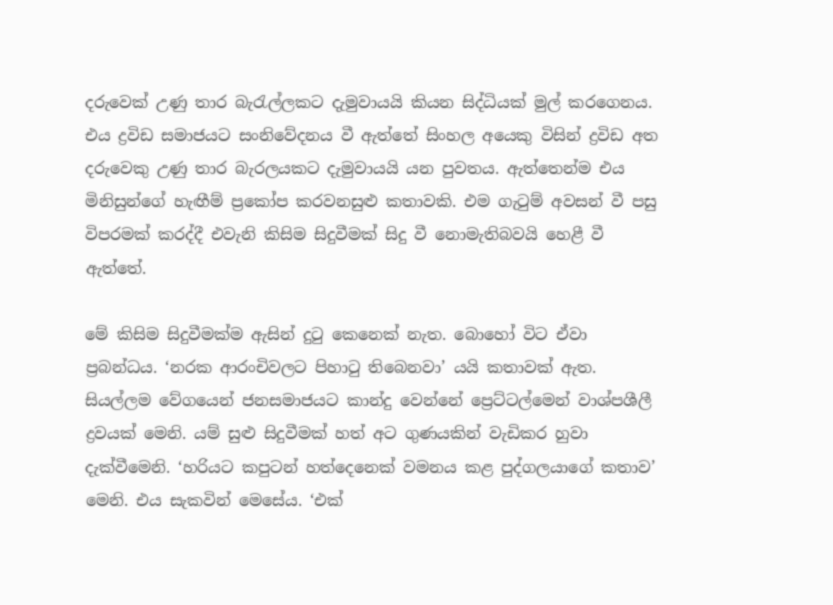දරුවෙක් උණු තාර බැරැල්ලකට දැමුවායයි කියන සිද්ධියක් මුල් කරගෙනය. එය ද්‍රවිඩ සමාජයට සංනිවේදනය වී ඇත්තේ සිංහල අයෙකු විසින් ද්‍රවිඩ අත දරුවෙකු උණු තාර බැරලයකට දැමුවායයි යන පුවතය. ඇත්තෙන්ම එය මිනිසුන්ගේ හැඟීම් ප්‍රකෝප කරවනසුළු කතාවකි. එම ගැටුම් අවසන් වී පසු විපරමක් කරද්දී එවැනි කිසිම සිදුවීමක් සිදු වී නොමැතිබවයි හෙළී වී ඇත්තේ.

මේ කිසිම සිදුවීමක්ම ඇසින් දුටු කෙනෙක් නැත. බොහෝ විට ඒවා ප්‍රබන්ධය. ‘නරක ආරංචිවලට පිහාටු තිබෙනවා’ යයි කතාවක් ඇත. සියල්ලම වේගයෙන් ජනසමාජයට කාන්දු වෙන්නේ ප්‍රෙට්ටල්මෙන් වාශ්පශීලී ද්‍රවයක් මෙනි. යම් සුළු සිදුවීමක් හත් අට ගුණයකින් වැඩිකර හුවා දැක්වීමෙනි. ‘හරියට කපුටන් හත්දෙනෙක් වමනය කළ පුද්ගලයාගේ කතාව’ මෙනි. එය සැකවින් මෙසේය. ‘එක්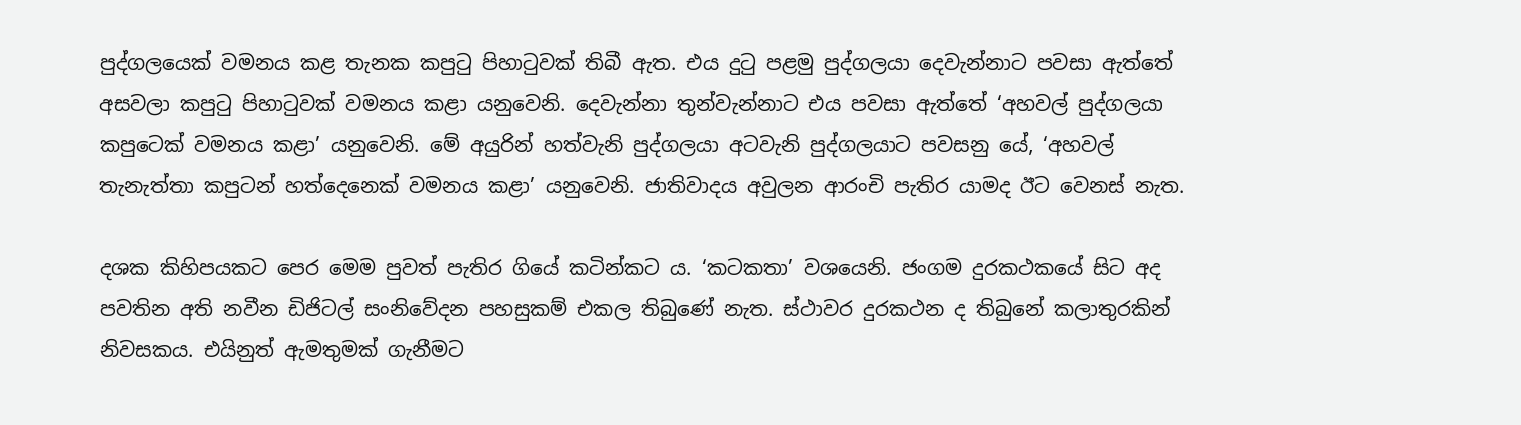පුද්ගලයෙක් වමනය කළ තැනක කපුටු පිහාටුවක් තිබී ඇත. එය දුටු පළමු පුද්ගලයා දෙවැන්නාට පවසා ඇත්තේ අසවලා කපුටු පිහාටුවක් වමනය කළා යනුවෙනි. දෙවැන්නා තුන්වැන්නාට එය පවසා ඇත්තේ ‘අහවල් පුද්ගලයා කපුටෙක් වමනය කළා’ යනුවෙනි. මේ අයුරින් හත්වැනි පුද්ගලයා අටවැනි පුද්ගලයාට පවසනු යේ, ‘අහවල් තැනැත්තා කපුටන් හත්දෙනෙක් වමනය කළා’ යනුවෙනි. ජාතිවාදය අවුලන ආරංචි පැතිර යාමද ඊට වෙනස් නැත.

දශක කිහිපයකට පෙර මෙම පුවත් පැතිර ගියේ කටින්කට ය. ‘කටකතා’ වශයෙනි. ජංගම දුරකථකයේ සිට අද පවතින අති නවීන ඩිජිටල් සංනිවේදන පහසුකම් එකල තිබුණේ නැත. ස්ථාවර දුරකථන ද තිබුනේ කලාතුරකින් නිවසකය. එයිනුත් ඇමතුමක් ගැනීමට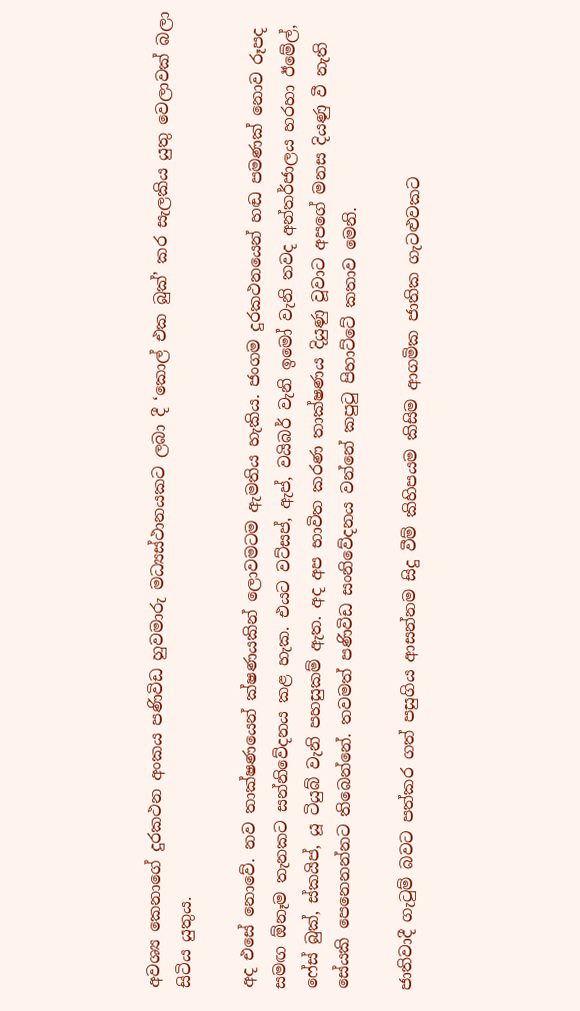අවශ්‍ය කෙනාගේ දුරකථන අංකය පණිවිඩ හුවමාරු මධ්‍යස්ථානයකට ලබා දී ‘කොල් එක බුක්’ කර සැලකිය යුතු වෙලාවක් බලා සිටිය යුතුය.

අද එසේ නොවේ. නව තාක්ෂණයෙන් ක්ෂණයකින් ලොවමටම ඇමතිය හැකිය. ජංගම දුරකථනයෙන් හඬ පමණක් නොව රූපද සමඟ ඕනෑම තැනකට සන්නිවේදනය කළ හැක. එයට වට්සප්, ඇප්, වයිබර් වැනි ඉමෝ වැනි තවද අන්තර්ජාලය හරහා ඊමේල්, ෆේස් බුක්, ස්කයිප්, යූ ටියුබ් වැනි පහසුකම් ඇත. අද අප භාවිත කරණ තාක්ෂණය දියුණු වූවාට අපගේ මනස දියණු වී නැති සේයකි පෙනෙනන්නට තිබෙන්නේ. තවමත් පණිවිඩ සංනිවේදනය වන්නේ කපුටු පිහාට්ටේ කතාව මෙනි.

ජාතිවාදී ගැටුම් බවට පත්කර ගත් පසුගිය ආසන්නම සිදු වීම් කිහිපයම කිසිම ආගමික ජාතික ගැටළුවකට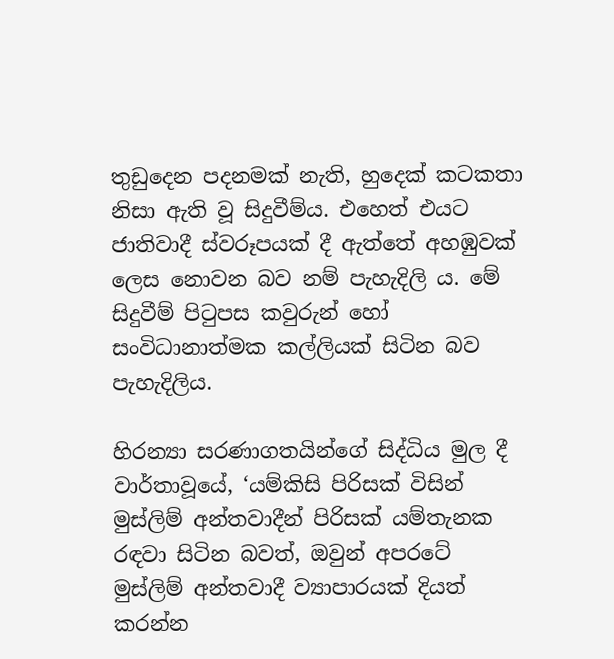තුඩුදෙන පදනමක් නැති, හුදෙක් කටකතා නිසා ඇති වූ සිදුවීම්ය. එහෙත් එයට ජාතිවාදී ස්වරූපයක් දී ඇත්තේ අහඹුවක් ලෙස නොවන බව නම් පැහැදිලි ය. මේ සිදුවීම් පිටුපස කවුරුන් හෝ සංවිධානාත්මක කල්ලියක් සිටින බව පැහැදිලිය.

හිරන්‍යා සරණාගතයින්ගේ සිද්ධිය මුල දී වාර්තාවූයේ, ‘යම්කිසි පිරිසක් විසින් මුස්ලිම් අන්තවාදීන් පිරිසක් යම්තැනක රඳවා සිටින බවත්, ඔවුන් අපරටේ මුස්ලිම් අන්තවාදී ව්‍යාපාරයක් දියත් කරන්න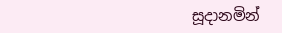සූදානමින්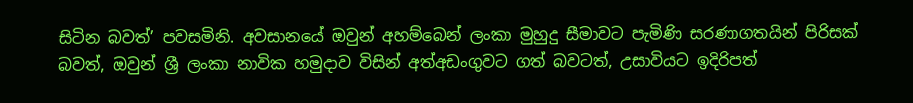සිටින බවත්’ පවසමිනි. අවසානයේ ඔවුන් අහම්බෙන් ලංකා මුහුදු සීමාවට පැමිණි සරණාගතයින් පිරිසක් බවත්, ඔවුන් ශ්‍රී ලංකා නාවික හමුදාව විසින් අත්අඩංගුවට ගත් බවටත්, උසාවියට ඉදිරිපත්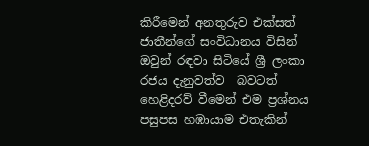කිරීමෙන් අනතුරුව එක්සත් ජාතීන්ගේ සංවිධානය විසින් ඔවුන් රඳවා සිටියේ ශ්‍රී ලංකා රජය දැනුවත්ව  බවටත් හෙළිදරව් වීමෙන් එම ප්‍රශ්නය පසුපස හඹායාම එතැකින්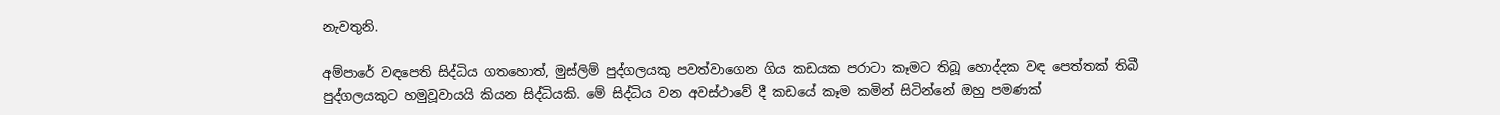නැවතුනි.

අම්පාරේ වඳපෙති සිද්ධිය ගතහොත්, මුස්ලිම් පුද්ගලයකු පවත්වාගෙන ගිය කඩයක පරාටා කෑමට තිබූ හොද්දක වඳ පෙත්තක් තිබී පුද්ගලයකුට හමුවූවායයි කියන සිද්ධියකි. මේ සිද්ධිය වන අවස්ථාවේ දී කඩයේ කෑම කමින් සිටින්නේ ඔහු පමණක්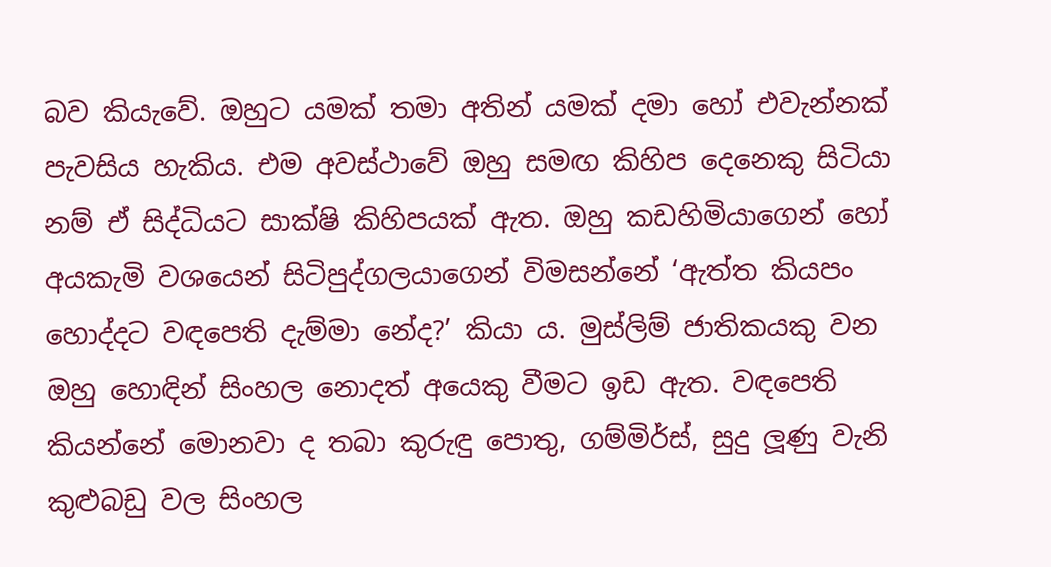බව කියැවේ. ඔහුට යමක් තමා අතින් යමක් දමා හෝ එවැන්නක් පැවසිය හැකිය. එම අවස්ථාවේ ඔහු සමඟ කිහිප දෙනෙකු සිටි‍යා නම් ඒ සිද්ධියට සාක්ෂි කිහිපයක් ඇත. ඔහු කඩහිමියාගෙන් හෝ අයකැමි වශයෙන් සිටිපුද්ගලයාගෙන් විමසන්නේ ‘ඇත්ත කියපං හොද්දට වඳපෙති දැම්මා නේද?’ කියා ය. මුස්ලිම් ජාතිකයකු වන ඔහු හොඳින් සිංහල නොදත් අයෙකු වීමට ඉඩ ඇත. වඳපෙති කියන්නේ ‍මොනවා ද තබා කුරුඳු පොතු, ගම්මිර්ස්, සුදු ලූණු වැනි කුළුබඩු වල සිංහල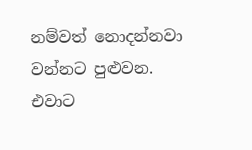නම්වත් නොදන්නවා වන්නට පුළුවන. එවාට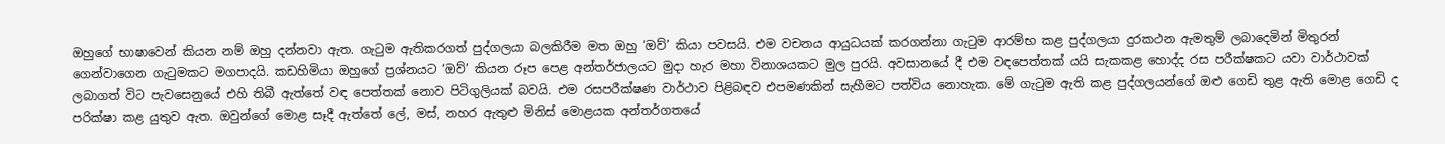ඔහුගේ භාෂාවෙන් කියන නම් ඔහු දන්නවා ඇත. ගැටුම ඇතිකරගත් පුද්ගලයා බලකිරීම මත ඔහු ‘ඔව්’ කියා පවසයි. එම වචනය ආයුධයක් කරගන්නා ගැටුම ආරම්භ කළ පුද්ගලයා දුරකථන ඇමතුම් ලබාදෙමින් මිතුරන් ගෙන්වාගෙන ගැටුමකට මගපාදයි. කඩහිමියා ඔහුගේ ප්‍රශ්නයට ‘ඔව්’ කියන රූප පෙළ අන්තර්ජාලයට මුදා හැර මහා විනාශයකට මුල පුරයි. අවසානයේ දී එම වඳපෙත්තක් යයි සැකකළ හොද්ද රස පරීක්ෂකට යවා වාර්ථාවක් ලබාගත් විට පැවසෙනුයේ එහි තිබී ඇත්තේ වඳ පෙත්තක් නොව පිටිගුලියක් බවයි. එම රසපරීක්ෂණ වාර්ථාව පිළිබඳව එපමණකින් සැහීමට පත්විය නොහැක. මේ ගැටුම ඇති කළ පුද්ගලයන්ගේ ඔළු ගෙඩි තුළ ඇති මොළ ගෙඩි ද පරික්ෂා කළ යුතුව ඇත. ඔවුන්ගේ මොළ‍ සෑදී ඇත්තේ ලේ, මස්, නහර ඇතුළු මිනිස් මොළයක අන්තර්ගතයේ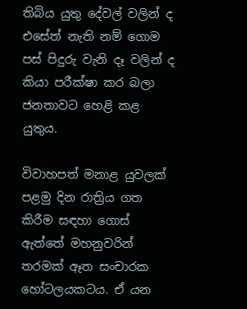තිබිය යුතු දේවල් වලින් ද එසේත් නැති නම් ගොම පස් පිදුරු වැනි දෑ වලින් ද කියා පරීක්ෂා කර බලා ජනතාවට හෙළි කළ යුතුය.

විවාහපත් මනාළ යුවලක් පළමු දින රාත්‍රිය ගත කිරීම සඳහා ගොස් ඇත්තේ මහනුවරින් තරමක් ඈත සංචාරක හෝටලයකටය. ඒ යන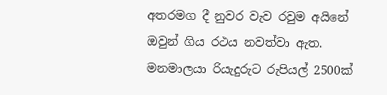අතරමග දී නුවර වැව රවුම අයිනේ ඔවුන් ගිය රථය නවත්වා ඇත. මනමාලයා රියැදුරුට රුපියල් 2500ක්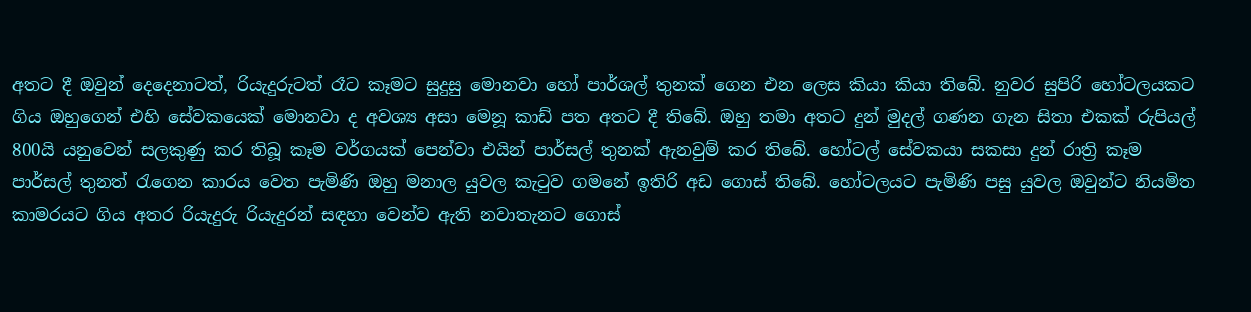අතට දී ඔවුන් දෙදෙනාටත්, රියැදුරුටත් රෑට කෑමට සුදුසු මොනවා හෝ පාර්ශල් තුනක් ගෙන එන ලෙස කියා කියා තිබේ. නුවර සුපිරි හෝටලයකට ගිය ඔහුගෙන් එහි සේවකයෙක් මොනවා ද අවශ්‍ය අසා මෙනූ කාඩ් පත අතට දී තිබේ. ඔහු තමා අතට දුන් මුදල් ගණන ගැන සිතා එකක් රුපියල් 800යි යනුවෙන් සලකුණු කර තිබූ කෑම වර්ගයක් පෙන්වා එයින් පාර්සල් තුනක් ඇනවුම් කර තිබේ. හෝටල් ‍සේවකයා සකසා දුන් රාත්‍රි කෑම පාර්සල් තුනත් රැගෙන කාරය වෙත පැමිණි ඔහු මනාල යුවල කැටුව ගමනේ ඉතිරි අ‍ඩ ගොස් තිබේ. හෝටලයට පැමිණි පසු යුවල ඔවුන්ට නියමිත කාමරයට ගිය අතර රියැදුරු රියැදුරන් සඳහා වෙන්ව ඇති නවාතැනට ගොස්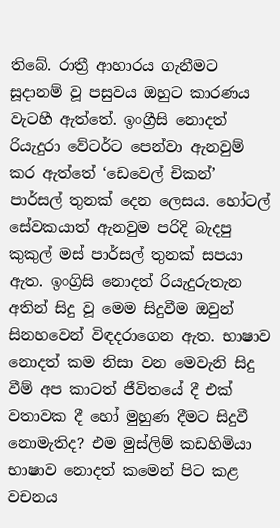තිබේ. රාත්‍රී ආහාරය ගැනීමට සූදානම් වූ පසුවය ඔහුට කාරණය වැටහී ඇත්තේ. ඉංග්‍රීසි නොදත් රියැදුරා වේටර්ට පෙන්වා ඇනවුම් කර ඇත්තේ ‘ඩෙවෙල් චිකන්’ පාර්සල් තුනක් දෙන ලෙසය. හෝටල් සේවකයාත් ඇනවුම පරිදි බැදපු කුකුල් මස් පාර්සල් තුනක් සපයා ඇත. ඉංග්‍රිසි නොදත් රියැදුරුතැන අතින් සිදු වූ මෙම සිදුවීම ඔවුන් සිනහවෙන් විඳදරාගෙන ඇත. භාෂාව නොදත් කම නිසා ‍වන මෙවැනි සිදු වීම් අප කාටත් ජීවිතයේ දී එක් වතාවක දී හෝ මුහුණ දීමට සිදුවී නොමැතිද? එම මුස්ලිම් කඩහිමියා භාෂාව නොදත් කමෙන් පිට කළ වචනය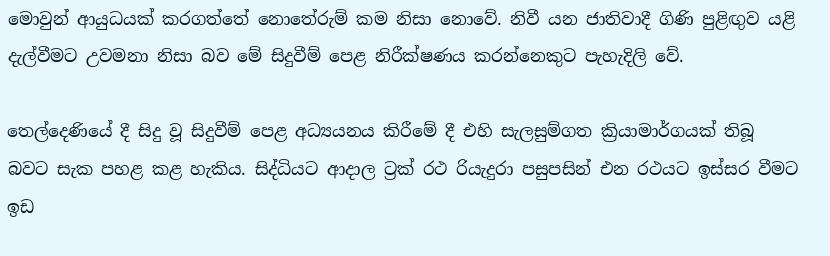මොවුන් ආයුධයක් කරගත්තේ නොතේරුම් කම නිසා නොවේ. නිවී යන ජාතිවාදී ගිණි පුළිඟුව යළි දැල්වීමට උවමනා නිසා බව මේ සිදුවීම් පෙළ නිරීක්ෂණය කරන්නෙකුට පැහැදිලි වේ.

තෙල්දෙණියේ දී සිදු වූ සිදුවීම් පෙළ අධ්‍යයනය කිරීමේ දී එහි සැලසුම්ගත ක්‍රියාමාර්ගයක් තිබූ බවට සැක පහළ කළ හැකිය. සිද්ධියට ආදාල ට්‍රක් රථ රියැදුරා පසුපසින් එන රථයට ඉස්සර වීමට ඉඩ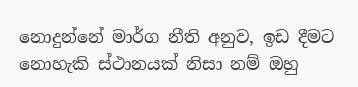නොදුන්නේ මාර්ග නීති අනුව, ඉඩ දීමට නොහැකි ස්ථානයක් නිසා නම් ඔහු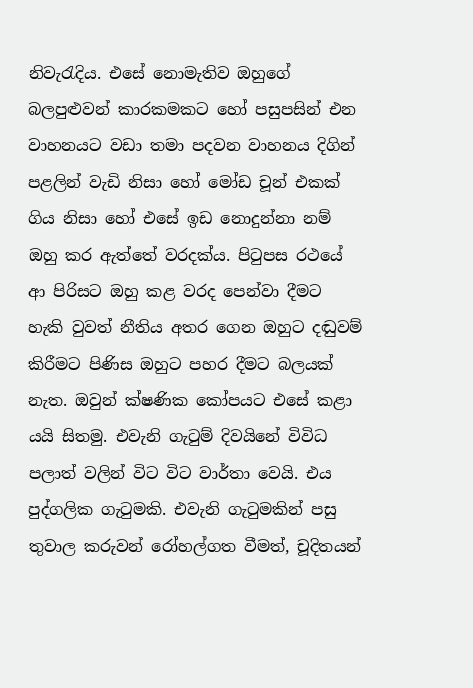නිවැරැදිය. එසේ නොමැතිව ඔහුගේ බලපුළුවන් කාරකමකට හෝ පසුපසින් එන වාහනයට වඩා තමා පදවන වාහනය දිගින් පළලින් වැඩි නිසා හෝ මෝඩ චූන් එකක් ගිය නිසා හෝ එසේ ඉඩ නොදුන්නා නම් ඔහු කර ඇත්තේ වරදක්ය. පිටුපස රථයේ ආ පිරිසට ඔහු කළ වරද පෙන්වා දීමට හැකි වුවත් නීතිය අතර ගෙන ඔහුට දඬුවම් කිරීමට පිණිස ඔහුට පහර දීමට බලයක් නැත. ඔවුන් ක්ෂණික කෝපයට එසේ කළා යයි සිතමු. එවැනි ගැටුම් දිවයිනේ විවිධ පලාත් වලින් විට විට වාර්තා වෙයි. එය පුද්ගලික ගැටුමකි. එවැනි ගැටුමකින් පසු තුවාල කරුවන් රෝහල්ගත වීමත්, චූදිතයන්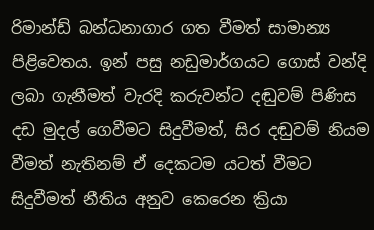රිමාන්ඩ් බන්ධනාගාර ගත වීමත් සාමාන්‍ය පිළිවෙතය. ඉන් පසු නඩුමාර්ගයට ගොස් වන්දි ලබා ගැනීමත් වැරදි කරුවන්ට දඬුවම් පිණිස දඩ මුදල් ගෙවීමට සිදුවීමත්, සිර දඬුවම් නියම වීමත් නැතිනම් ඒ දෙකටම යටත් වීමට සිදුවීමත් නීතිය අනුව කෙරෙන ක්‍රියා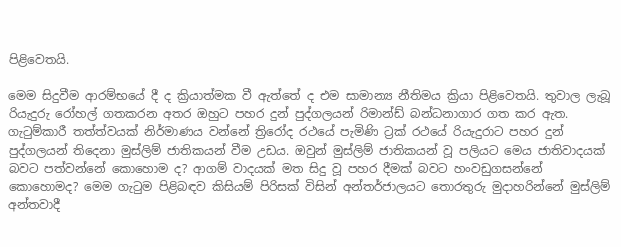පිළිවෙතයි.

මෙම සිදුවීම ආරම්භයේ දී ද ක්‍රියාත්මක වී ඇත්තේ ද එම සාමාන්‍ය නීතිමය ක්‍රියා පිළිවෙතයි. තුවාල ලැබූ රියැදුරු රෝහල් ගතකරන අතර ඔහුට පහර දුන් පුද්ගලයන් රිමාන්ඩ් බන්ධනාගාර ගත කර ඇත. ගැටුම්කාරී තත්ත්වයක් නිර්මාණය වන්නේ ත්‍රිරෝද රථයේ පැමිණි ට්‍රක් රථයේ රියැදුරාට පහර දුන් පුද්ගලයන් තිදෙනා මුස්ලිම් ජාතිකයන් වීම උඩය. ඔවුන් මුස්ලිම් ජාතිකයන් වූ පලියට මෙය ජාතිවාදයක් බවට පත්වන්නේ කොහොම ද? ආගම් වාදයක් මත සිදු වූ පහර දීමක් බවට හංවඩුගසන්නේ කොහොමද? මෙම ගැටුම පිළිබඳව කිසියම් පිරිසක් විසින් අන්තර්ජාලයට තොරතුරු මුදාහරින්නේ මුස්ලිම් අන්තවාදී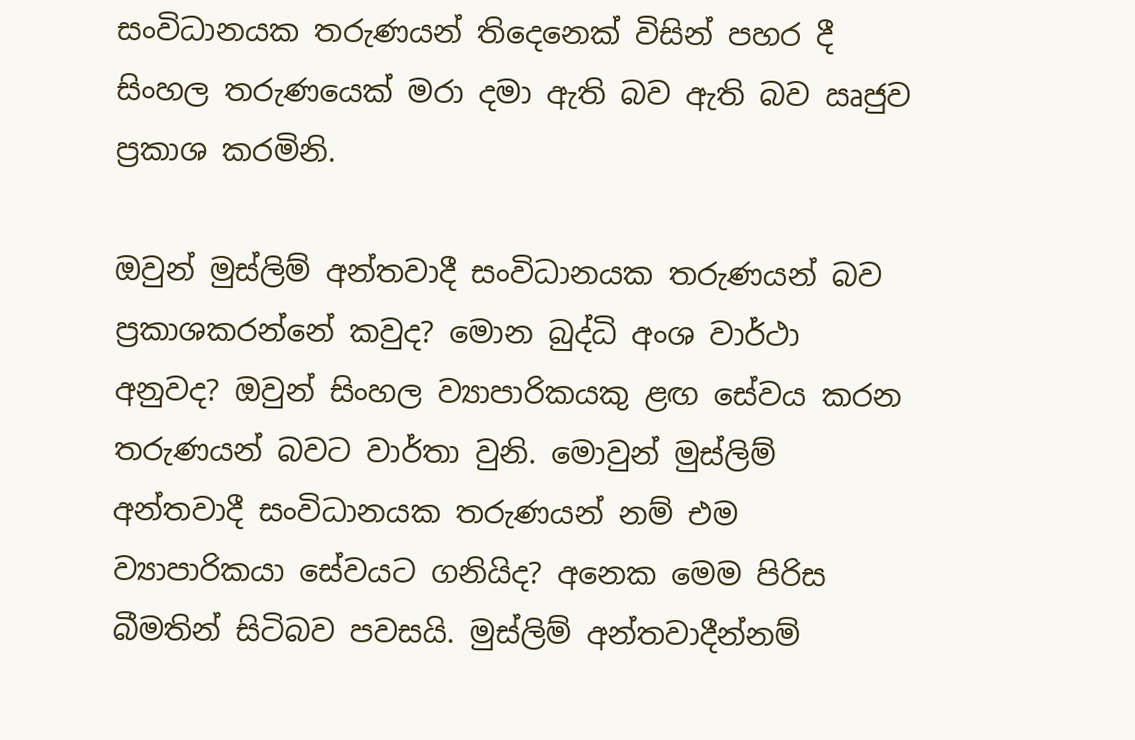සංවිධානයක තරුණයන් තිදෙනෙක් විසින් පහර දී සිංහල තරුණයෙක් මරා දමා ඇති බව ඇති බව ඍජුව ප්‍රකාශ කරමිනි.

ඔවුන් මුස්ලිම් අන්තවාදී සංවිධානයක තරුණයන් බව ප්‍රකාශකරන්නේ කවුද? මොන බුද්ධි අංශ වාර්ථා අනුවද? ඔවුන් සිංහල ව්‍යාපාරිකයකු ළඟ සේවය කරන තරුණයන් බවට වාර්තා වුනි. මොවුන් මුස්ලිම් අන්තවාදී සංවිධානයක තරුණයන් නම් එම ව්‍යාපාරිකයා සේවයට ගනියිද? අනෙක මෙම පිරිස බීමතින් සිටිබව පවසයි. මුස්ලිම් අන්තවාදීන්නම්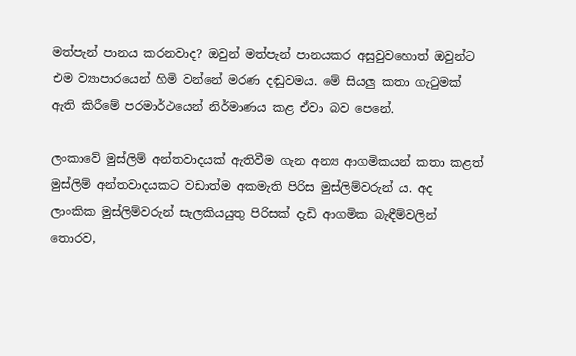මත්පැන් පානය කරනවාද? ඔවුන් මත්පැන් පානයකර අසුවු‍වහොත් ඔවුන්ට එම ව්‍යාපාරයෙන් හිමි වන්නේ මරණ දඬුවමය. මේ සියලු කතා ගැටුමක් ඇති කිරීමේ පරමාර්ථයෙන් නිර්මාණය කළ ඒවා බව පෙනේ.

ලංකාවේ මුස්ලිම් අන්තවාදයක් ඇතිවීම ගැන අන්‍ය ආගමිකයන් කතා කළත් මුස්ලිම් අන්තවාදයකට වඩාත්ම අකමැති පිරිස මුස්ලිම්වරුන් ය. අද ලාංකික මුස්ලිම්වරුන් සැලකියයුතු පිරිසක් දැඩි ආගමික බැඳීම්වලින් තොරව,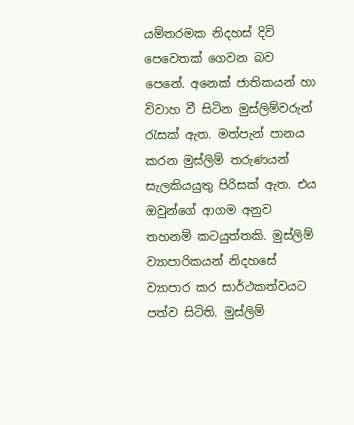යම්තරමක නිදහස් දිවි පෙවෙතක් ගෙවන බව පෙනේ. අනෙක් ජාතිකයන් හා විවාහ වී සිටින මුස්ලිම්වරුන් රැසක් ඇත. මත්පැන් පානය කරන මුස්ලිම් තරුණයන් සැලකියයුතු පිරිසක් ඇත. එය ඔවුන්ගේ ආගම අනුව තහනම් ‍කටයුත්තකි. මුස්ලිම් ව්‍යාපාරිකයන් නිදහසේ ව්‍යාපාර කර සාර්ථකත්වයට පත්ව සිටිති. මුස්ලිම්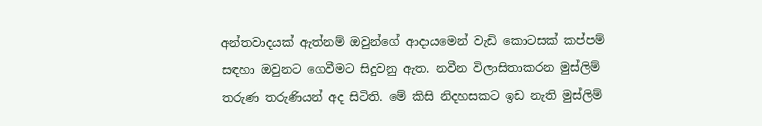අන්තවාදයක් ඇත්නම් ඔවුන්ගේ ආදායමෙන් වැඩි කොටසක් කප්පම් සඳහා ඔවුනට ගෙවීමට සිදුවනු ඇත. නවීන විලාසිතාකරන මුස්ලිම් තරුණ තරුණියන් අද සිටිති. මේ කිසි නිදහසකට ඉඩ නැති මුස්ලිම්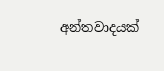අන්තවාදයක්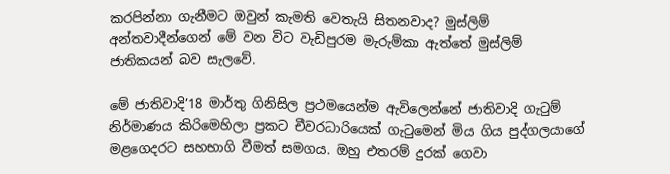කරපින්නා ගැනීමට ඔවුන් කැමති වෙතැයි සිතනවාද? මුස්ලිම් අන්තවාදීන්ගෙන් මේ වන විට වැඩිපුරම මැරුම්කා ඇත්තේ මුස්ලිම් ජාතිකයන් බව සැලවේ.

මේ ජාතිවාදි’18 මාර්තු ගිනිසිල ප්‍රථමයෙන්ම ඇවිලෙන්නේ ජාතිවාදි ගැටුම් නිර්මාණය කිරිමෙහිලා ප්‍රකට චීවරධාරියෙක් ගැටුමෙන් මිය ගිය පුද්ගලයාගේ මළගෙදරට සහභාගි වීමත් සමගය. ඔහු එතරම් දුරක් ගෙවා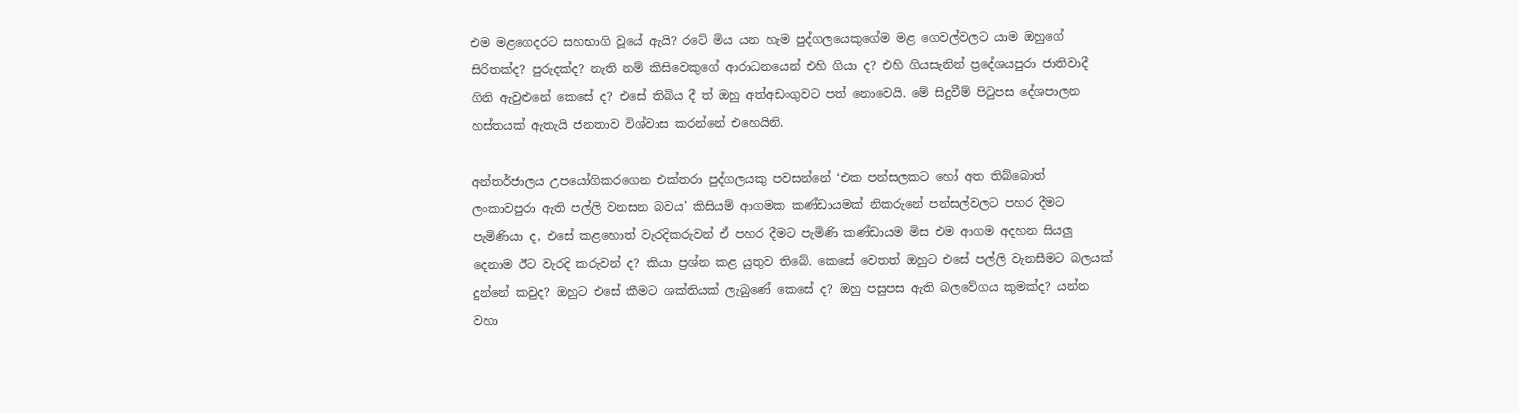එම මළගෙදරට සහභාගි වූ‍යේ ඇයි? රටේ මිය යන හැම පුද්ගලයෙකුගේම මළ ගෙවල්වලට යාම ඔහුගේ සිරිතක්ද? පුරුදක්ද? නැති නම් කිසිවෙකුගේ ආරාධනයෙන් එහි ගියා ද? එහි ගියසැනින් ප්‍රදේශයපුරා ජාතිවාදී ගිනි ඇවුළුනේ කෙසේ ද? එසේ තිබිය දී ත් ඔහු අත්අඩංගුවට පත් නොවෙයි. මේ සිදුවීම් පිටුපස දේශපාලන හස්තයක් ඇතැයි ජනතාව විශ්වාස කරන්නේ එහෙයිනි.

අන්තර්ජාලය උපයෝගිකරගෙන එක්තරා පුද්ගලයකු පවසන්නේ ‘එක පන්සලකට හෝ අත තිබ්බොත් ලංකාවපුරා ඇති පල්ලි වනසන බවය’ කිසියම් ආගමක කණ්ඩායමක් නිකරුනේ පන්සල්වලට පහර දීමට පැමිණියා ද, එසේ කළහොත් වැරදිකරුවන් ඒ පහර දීමට පැමිණි කණ්ඩායම මිස එම ආගම අදහන සියලු දෙනාම ඊට වැරදි කරුවන් ද? කියා ප්‍රශ්න කළ යුතුව තිබේ. කෙසේ වෙතත් ඔහුට එසේ පල්ලි වැනසීමට බලයක් දුන්නේ කවුද? ඔහුට එසේ කීමට ශක්තියක් ලැබුණේ කෙසේ ද? ඔහු පසුපස ඇති බලවේගය කුමක්ද? යන්න වහා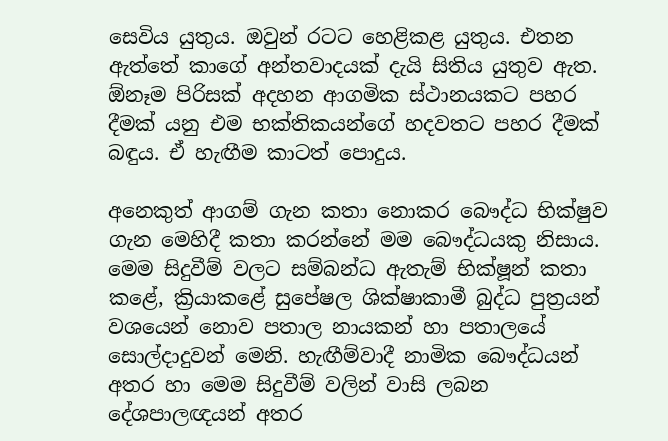සෙවිය යුතුය. ඔවුන් රටට හෙළිකළ යුතුය. එතන ඇත්තේ කාගේ අන්තවාදයක් දැයි සිතිය යුතුව ඇත. ඕනෑම පිරිසක් අදහන ආගමික ස්ථානයකට පහර දීමක් යනු එම භක්තිකයන්ගේ හදවතට පහර දීමක් බඳුය. ඒ හැඟීම කාටත් පොදුය.

අනෙකුත් ආගම් ගැන කතා නොකර බෞද්ධ භික්ෂුව ගැන මෙහිදී කතා කරන්නේ මම බෞද්ධයකු නිසාය. මෙම සිදුවීම් වලට සම්බන්ධ ඇතැම් භික්ෂූන් කතා කළේ, ක්‍රියාකළේ සුපේෂල ශික්ෂාකාමී බුද්ධ පුත්‍රයන් වශයෙන් නොව පතාල නායකන් හා පතා‍ලයේ සොල්දාදුවන් මෙනි. හැඟීම්වාදී නාමික බෞද්ධයන් අතර හා මෙම සිදුවීම් වලින් වාසි ලබන දේශපාලඥයන් අතර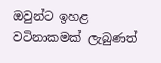ඔවුන්ට ඉහළ වටිනාකමක් ලැබුණත්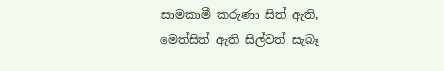සාමකාමී කරුණා සිත් ඇති, මෙත්සිත් ඇති සිල්වත් සැබෑ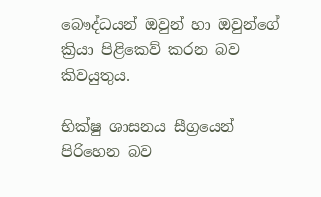බෞද්ධයන් ඔවුන් හා ඔවුන්ගේ ක්‍රියා පිළිකෙව් කරන බව කිවයුතුය.

භික්ෂු ශාසනය සීග්‍රයෙන් පිරිහෙන බව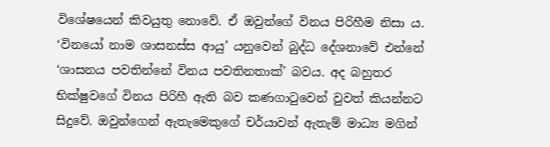විශේෂයෙන් කිවයුතු නොවේ. ඒ ඔවුන්ගේ විනය පිරිහීම නිසා ය. ‘වි‍නයෝ නාම ශාසනස්ස ආයු’ යනුවෙන් බුද්ධ දේශනාවේ එන්නේ ‘ශාසනය පවතින්නේ විනය පවතිනතාක්’ බවය. අද බහුතර භික්ෂුවගේ විනය පිරිහී ඇති බව කණගාටුවෙන් වුවත් කියන්නට සිදුවේ. ඔවුන්‍‍ගෙන් ඇතැමෙකුගේ චර්යාවන් ඇතැම් මාධ්‍ය මගින්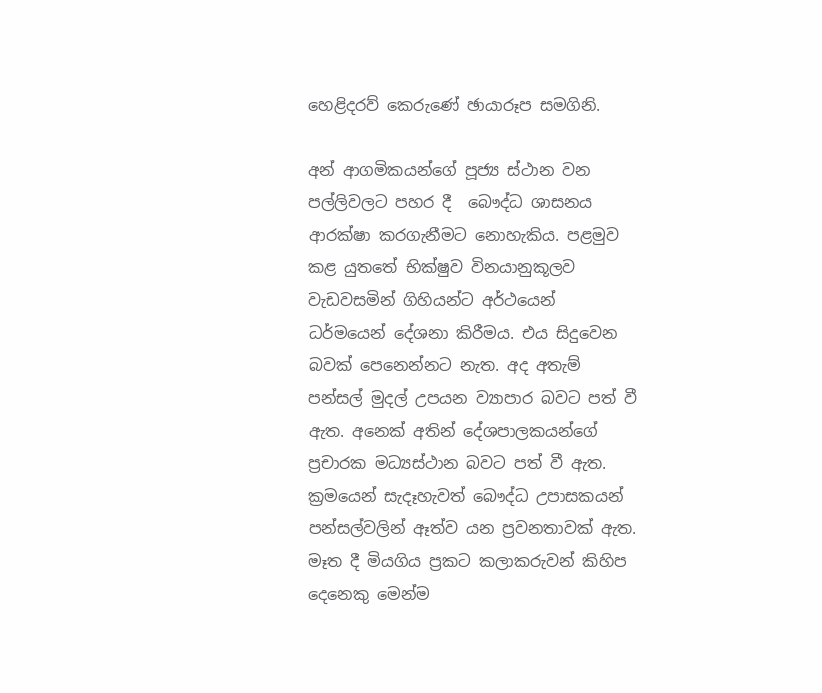හෙළිදරව් කෙරුණේ ඡායාරූප සමගිනි.

අන් ආගමිකයන්ගේ පූජ්‍ය ස්ථාන වන පල්ලිවලට පහර දී  බෞද්ධ ශාසනය ආරක්ෂා කරගැනීමට නොහැකිය. පළමුව කළ යුතතේ භික්ෂුව විනයානුකූලව වැඩවසමින් ගිහියන්ට අර්ථයෙන් ධර්මයෙන් දේශනා කිරීමය. එය සිදුවෙන බවක් පෙනෙන්නට නැත. අද අතැම් පන්සල් මුදල් උපයන ව්‍යාපාර බවට පත් වී ඇත. අනෙක් අතින් දේශපාලකයන්ගේ ප්‍රචාරක මධ්‍යස්ථාන බවට පත් වී ඇත. ක්‍රමයෙන් සැදෑහැවත් බෞද්ධ උපාසකයන් පන්සල්වලින් ඈත්ව යන ප්‍රවනතාවක් ඇත. මෑත දී මියගිය ප්‍රකට කලාකරුවන් කිහිප දෙනෙකු මෙන්ම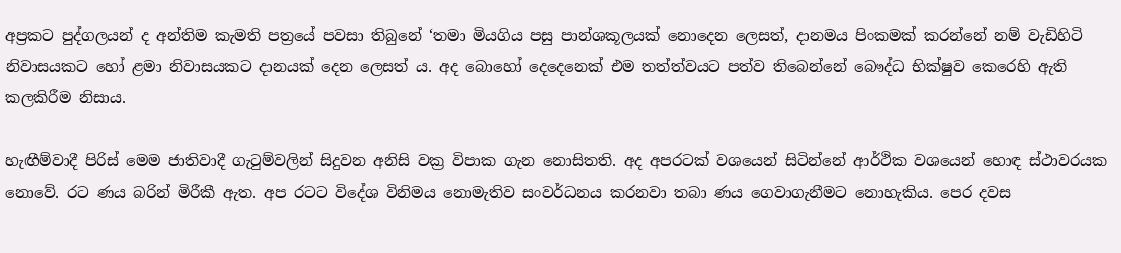අප්‍රකට පුද්ගලයන් ද අන්තිම කැමති පත්‍රයේ පවසා තිබුනේ ‘තමා මියගිය පසු පාන්ශකූලයක් නොදෙන ලෙසත්, දානමය පිංකමක් කරන්නේ නම් වැඩිහිටි නිවාසයකට හෝ ළමා නිවාසයකට දානයක් දෙන ලෙසත් ය. අද බොහෝ දෙදෙනෙක් එම තත්ත්වයට පත්ව තිබෙන්නේ බෞද්ධ භික්ෂුව කෙරෙහි ඇති කලකිරීම නිසාය.

හැඟීම්වාදී පිරිස් මෙම ජාතිවාදී ගැටුම්වලින් සිදුවන අනිසි වක්‍ර විපාක ගැන නොසිතති. අද අපරටක් වශයෙන් සිටින්නේ ආර්ථික වශයෙන් හොඳ ස්ථාවරයක නොවේ. රට ණය බරින් මිරීකී ඇත. අප රටට විදේශ විනිමය නොමැතිව සංවර්ධනය කරනවා තබා ණය ගෙවාගැනීමට ‍නොහැකිය. පෙර දවස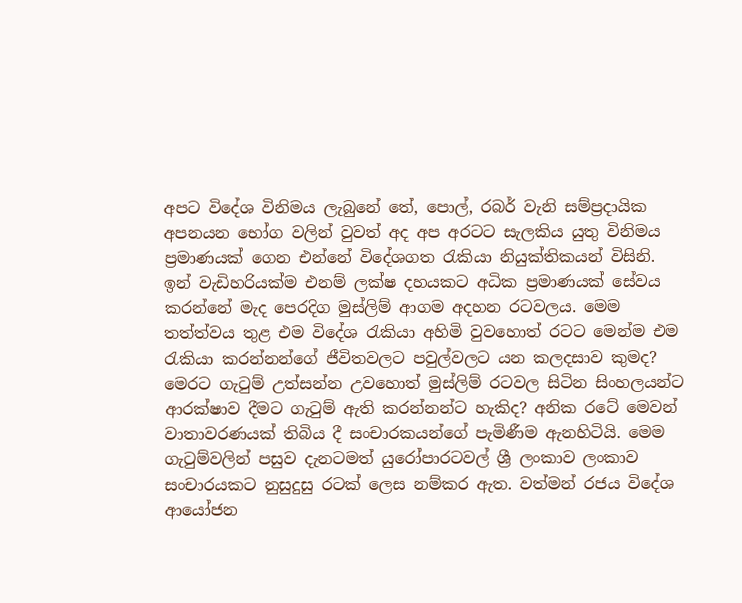අපට විදේශ විනිමය ලැබුනේ තේ, පොල්, රබර් වැනි සම්ප්‍රදායික අපනයන භෝග වලින් වුවත් අද අප අරටට සැලකිය යුතු විනිමය ප්‍රමාණයක් ගෙන එන්නේ විදේශගත රැකියා නියුක්තිකයන් විසිනි. ඉන් වැඩිහරියක්ම එනම් ලක්ෂ දහයකට අධික ප්‍රමාණයක් සේවය කරන්නේ මැද පෙරදිග මුස්ලිම් ආගම අදහන රටවලය. මෙම තත්ත්වය තුළ එම විදේශ රැකියා අහිමි වුවහොත් රටට මෙන්ම එම රැකියා කරන්නන්ගේ ජීවිතවලට පවුල්වලට යන කලදසාව කුමද? මෙරට ගැටුම් උත්සන්න උවහොත් මුස්ලිම් රටවල සිටින සිංහලයන්ට ආරක්ෂාව දීමට ගැටුම් ඇති කරන්නන්ට හැකිද? අනික රටේ මෙවන් වාතාවරණයක් තිබිය දී සංචාරකයන්ගේ පැමිණීම ඇනහිටියි. මෙම ගැටුම්වලින් පසුව දැනටමත් යුරෝපාරටවල් ශ්‍රී ලංකාව ලංකාව සංචාරයකට නුසුදුසු රටක් ලෙස නම්කර ඇත. වත්මන් රජය විදේශ ආයෝජන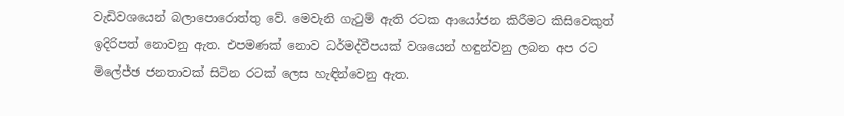වැඩිවශයෙන් බලාපොරොත්තු වේ. මෙවැනි ගැටුම් ඇති රටක ආයෝජන කිරීමට කිසිවෙකුත් ඉදිරිපත් නොවනු ඇත. එපමණක් නොව ධර්මද්වීපයක් වශයෙන් හඳුන්වනු ලබන අප රට මිලේජ්ඡ ජනතාවක් සිටින රටක් ලෙස හැඳින්වෙනු ඇත.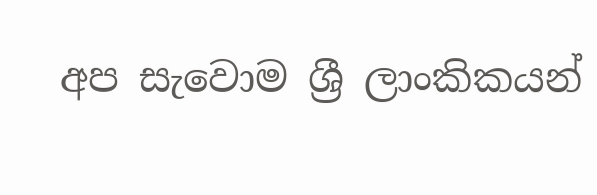අප සැවොම ශ්‍රී ලාංකිකයන්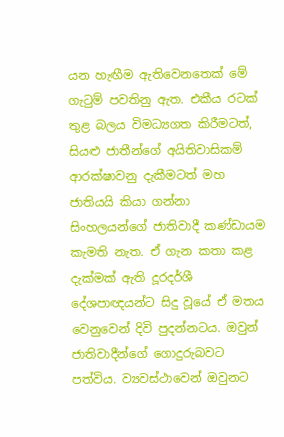යන හැඟීම ඇතිවෙනතෙක් මේ ගැටුම් පවතිනු ඇත. එකීය රටක් තුළ බලය විමධ්‍යගත කිරීමටත්, සියළු ජාතීන්ගේ අයිතිවාසිකම් ආරක්ෂාවනු දැකීමටත් මහ ජාතියයි කියා ගන්නා සිංහලයන්ගේ ජාතිවාදී කණ්ඩායම කැමති නැත. ඒ ගැන කතා කළ දැක්මක් ඇති දූරදර්ශී දේශපාඥයන්ට සිදු වූයේ ඒ මතය වෙනුවෙන් දිවි පුදන්නටය. ඔවුන් ජාතිවාදීන්ගේ ගොදුරුබව‍ට පත්විය. ව්‍යවස්ථාවෙන් ඔවුනට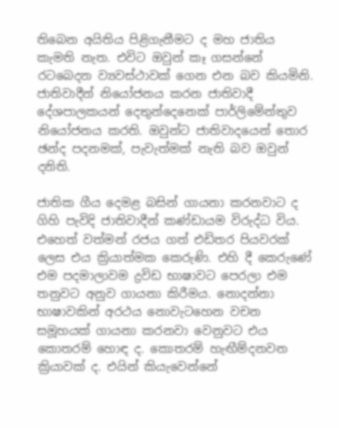තිබෙන අයිතිය පිළිගැනීමට ද මහ ජාතිය කැමති නැත. එවිට ඔවුන් කෑ ගසන්නේ රටබෙදන ව්‍යවස්ථාවක් ගෙන එන බව කියමිනි. ජාතිවාදීන් නියෝජනය කරන ජාතිවාදී දේශපාලකයන් දෙතුන්දෙනෙක් පාර්ලිමේන්තුව නියෝජනය කරති. ඔවුන්ට ජාතිවාදයෙන් තොර ඡන්ද පදනමක්, පැවැත්මක් නැති බව ඔවුන් දනිති.

ජාතික ගීය දෙමළ බසින් ගායනා කරනවාට ද ගිහි පැවිදි ජාතිවාදීන් කණ්ඩායම විරුද්ධ විය. එහෙත් වත්මන් රජය ගත් එඩිතර පියවරක් ලෙස එය ක්‍රියාත්මක කෙරුණි. එහි දී කෙරුණේ එම පදමාලාවම ද්‍රවිඩ භාෂාවට පෙරලා එම තනුවට අනුව ගායනා කිරීමය. නොදන්නා භාෂාවකින් අරථය නොවැටහෙන වචන සමූහයක් ගායනා කරනවා වෙනුවට එය කොතරම් හොඳ ද. කොතරම් හැඟීම්දනවන ක්‍රියාවක් ද. එයින් කියැවෙන්නේ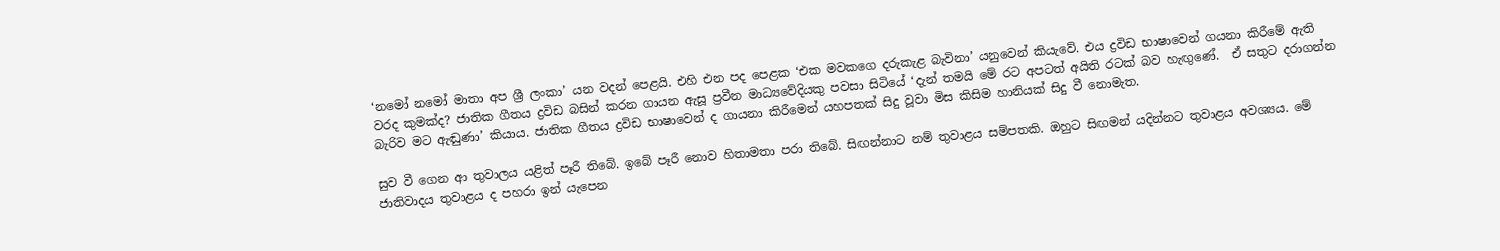‘නමෝ නමෝ මාතා අප ශ්‍රී ලංකා’ යන වදන් පෙළයි. එහි එන පද පෙළක ‘එක මවකගෙ දරුකැළ බැවිනා’ යනුවෙන් කියැවේ. එය ද්‍රවිඩ භාෂාවෙන් ගයනා කිරීමේ ඇති වරද කුමක්ද? ජාතික ගීතය ද්‍රවිඩ බසින් කරන ගායන ඇසූ ප්‍රවීන මාධ්‍යවේදියකු පවසා සිටියේ ‘දැන් තමයි මේ ‍රට අපටත් අයිති රටක් බව හැඟුණේ.  ඒ සතුට දරාගන්න බැරිව මට ඇඬුණා’ කියාය. ජාතික ගීතය ද්‍රවිඩ භාෂාවෙන් ද ගායනා කිරීමෙන් යහපතක් සිදු වූවා මිස කිසිම හානි‍යක් සිදු වී නොමැත.

සුව වී ගෙන ආ තුවාලය යළිත් පෑරී තිබේ. ඉබේ පෑරී නොව හිතාමතා පරා තිබේ. සිඟන්නාට නම් තුවාළය සම්පතකි. ඔහුට සිඟමන් යදින්නට තුවාළය අවශ්‍යය. මේ ජාතිවාදය තුවාළය ද පහරා ඉන් යැපෙන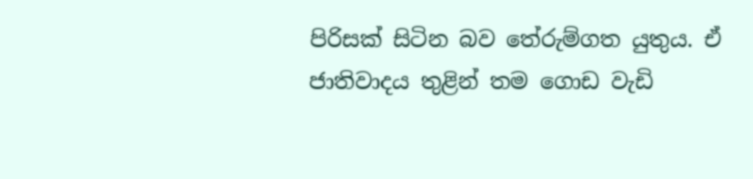පිරිසක් සිටින බව තේරුම්ගත යුතුය. ඒ ජාතිවාදය තුළින් තම ගොඩ වැඩි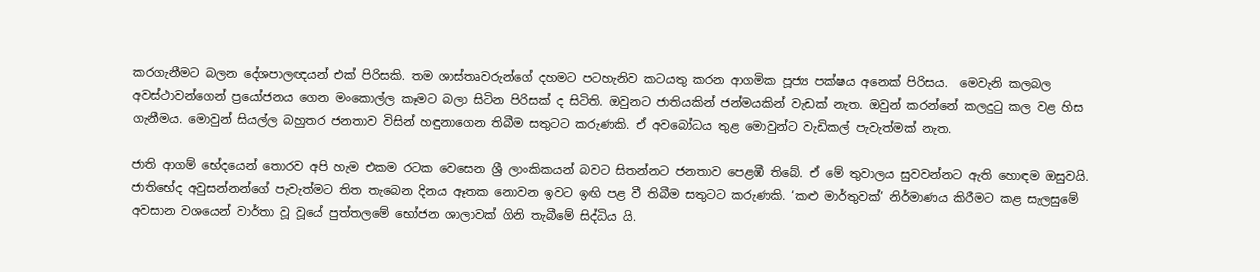කරගැනීමට බලන දේශපාලඥයන් එක් පිරිසකි. තම ශාස්තෘවරුන්ගේ දහමට පටහැනිව කටයතු කරන ආගමික පූජ්‍ය පක්ෂය අනෙක් පිරිසය.  මෙවැනි කලබල අවස්ථාවන්ගෙන් ප්‍රයෝජනය ගෙන මංකොල්ල කෑමට බලා සිටින පිරිසක් ද සිටිති. ඔවුනට ජාතියකින් ජන්මයකින් වැඩක් නැත. ඔවුන් කරන්නේ කලදුටු කල වළ හිස ගැනීමය. මොවුන් සියල්ල බහුතර ජනතාව විසින් හඳුනාගෙන තිබීම සතුටට කරුණකි. ඒ අවබෝධය තුළ මොවුන්ට වැඩිකල් පැවැත්මක් නැත.

ජාති ආගම් භේදයෙන් තොරව අපි හැම එකම රටක වෙසෙන ශ්‍රී ලාංකිකයන් බවට සිතන්නට ජනතාව පෙළඹී තිබේ. ඒ මේ තුවාලය සුවවන්නට ඇති හොඳම ඔසුවයි. ජාතිභේද අවුසන්නන්ගේ පැවැත්මට තිත තැබෙන දිනය ඈතක නොවන ඉවට ඉඟි පළ වී තිබීම සතුටට කරුණකි. ‘කළු මාර්තුවක්’ නිර්මාණය කිරීමට කළ සැලසුමේ අවසාන වශයෙන් වාර්තා වූ වූයේ පුත්තලමේ භෝජන ශාලාවක් ගිනි තැබීමේ සිද්ධිය යි.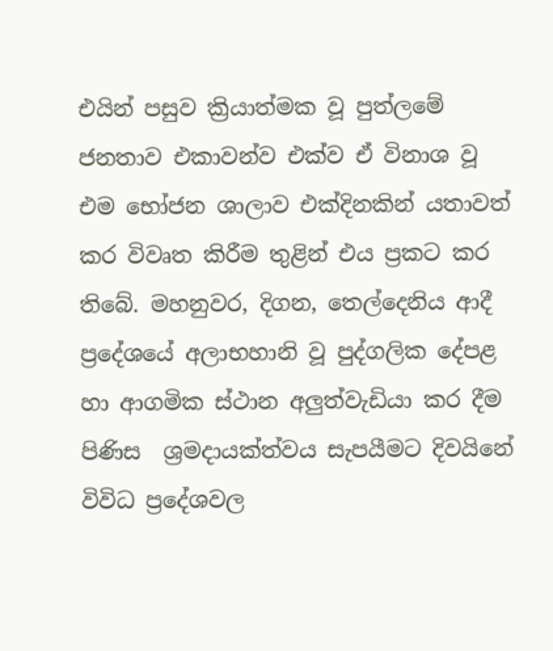එයින් පසුව ක්‍රියාත්මක වූ පුත්ලමේ ජනතාව එකාවන්ව එක්ව ඒ විනාශ වූ එම භෝජන ශාලාව එක්දිනකින් යතාවත් කර විවෘත කිරීම තුළින් එය ප්‍රකට කර තිබේ. මහනුවර, දිගන, තෙල්දෙනිය ආදී ප්‍රදේශයේ අලාභහානි වූ පුද්ගලික දේපළ හා ආගමික ස්ථාන අලුත්වැඩියා කර දීම පිණිස  ශ්‍රමදායක්ත්වය සැපයීමට දිවයිනේ විවිධ ප්‍රදේශවල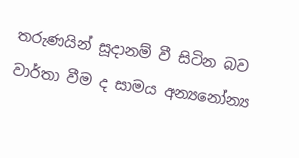තරුණයින් සූදානම් වී සිටින බව වාර්තා වීම ද සාමය අන්‍යනෝන්‍ය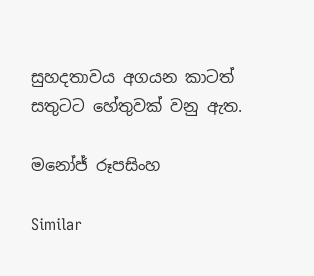සුහදතාවය අගයන කාටත් සතුටට හේතුවක් වනු ඇත.

මනෝජ් රූපසිංහ

Similar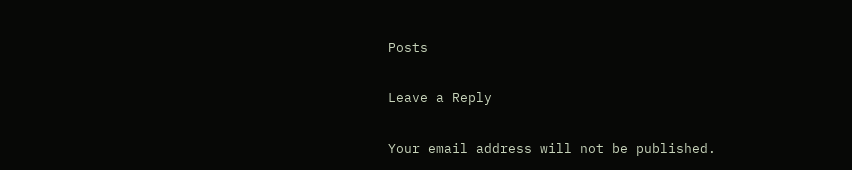Posts

Leave a Reply

Your email address will not be published.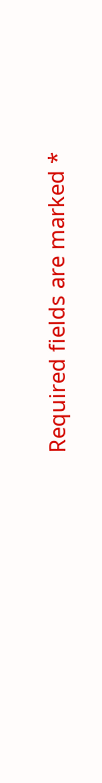Required fields are marked *